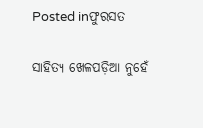Posted inଫୁରସତ

ସାହିତ୍ୟ ଖେଳପଡ଼ିଆ ନୁହେଁ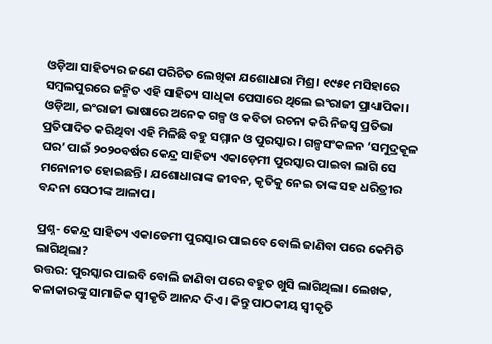ଓଡ଼ିଆ ସାହିତ୍ୟର ଜଣେ ପରିଚିତ ଲେଖିକା ଯଶୋଧାରା ମିଶ୍ର। ୧୯୫୧ ମସିହାରେ ସମ୍ବଲପୁରରେ ଜନ୍ମିତ ଏହି ସାହିତ୍ୟ ସାଧିକା ପେସାରେ ଥିଲେ ଇଂରାଜୀ ପ୍ରାଧ୍ୟାପିକା। ଓଡ଼ିଆ, ଇଂରାଜୀ ଭାଷାରେ ଅନେକ ଗଳ୍ପ ଓ କବିତା ରଚନା କରି ନିଜସ୍ବ ପ୍ରତିଭା ପ୍ରତିପାଦିତ କରିଥିବା ଏହି ମିଳିଛି ବହୁ ସମ୍ମାନ ଓ ପୁରସ୍କାର। ଗଳ୍ପସଂକଳନ ‘ସମୁଦ୍ରକୂଳ ଘର’ ପାଇଁ ୨୦୨୦ବର୍ଷର କେନ୍ଦ୍ର ସାହିତ୍ୟ ଏକାଡ଼େମୀ ପୁରସ୍କାର ପାଇବା ଲାଗି ସେ ମନୋନୀତ ହୋଇଛନ୍ତି। ଯଶୋଧାରାଙ୍କ ଜୀବନ, କୃତିକୁ ନେଇ ତାଙ୍କ ସହ ଧରିତ୍ରୀର ବନ୍ଦନା ସେଠୀଙ୍କ ଆଳାପ।

ପ୍ରଶ୍ନ- କେନ୍ଦ୍ର ସାହିତ୍ୟ ଏକାଡେମୀ ପୁରସ୍କାର ପାଇବେ ବୋଲି ଜାଣିବା ପରେ କେମିତି ଲାଗିଥିଲା?
ଉତ୍ତର: ପୁରସ୍କାର ପାଇବି ବୋଲି ଜାଣିବା ପରେ ବହୁତ ଖୁସି ଲାଗିଥିଲା। ଲେଖକ, କଳାକାରଙ୍କୁ ସାମାଜିକ ସ୍ବୀକୃତି ଆନନ୍ଦ ଦିଏ। କିନ୍ତୁ ପାଠକୀୟ ସ୍ବୀକୃତି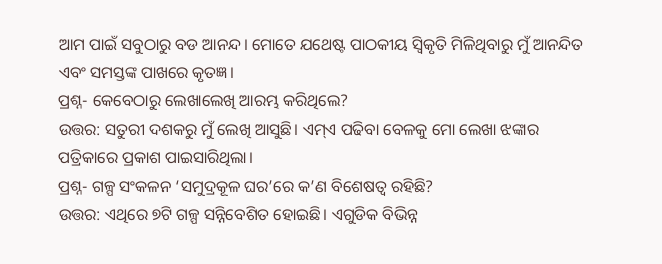ଆମ ପାଇଁ ସବୁଠାରୁ ବଡ ଆନନ୍ଦ। ମୋତେ ଯଥେଷ୍ଟ ପାଠକୀୟ ସ୍ବିକୃତି ମିଳିଥିବାରୁ ମୁଁ ଆନନ୍ଦିତ ଏବଂ ସମସ୍ତଙ୍କ ପାଖରେ କୃତଜ୍ଞ।
ପ୍ରଶ୍ନ- କେବେଠାରୁ ଲେଖାଲେଖି ଆରମ୍ଭ କରିଥିଲେ?
ଉତ୍ତର: ସତୁରୀ ଦଶକରୁ ମୁଁ ଲେଖି ଆସୁଛି। ଏମ୍‌ଏ ପଢିବା ବେଳକୁ ମୋ ଲେଖା ଝଙ୍କାର ପତ୍ରିକାରେ ପ୍ରକାଶ ପାଇସାରିଥିଲା।
ପ୍ରଶ୍ନ- ଗଳ୍ପ ସଂକଳନ ‘ସମୁଦ୍ରକୂଳ ଘର’ରେ କ’ଣ ବିଶେଷତ୍ୱ ରହିଛି?
ଉତ୍ତର: ଏଥିରେ ୭ଟି ଗଳ୍ପ ସନ୍ନିବେଶିତ ହୋଇଛି। ଏଗୁଡିକ ବିଭିନ୍ନ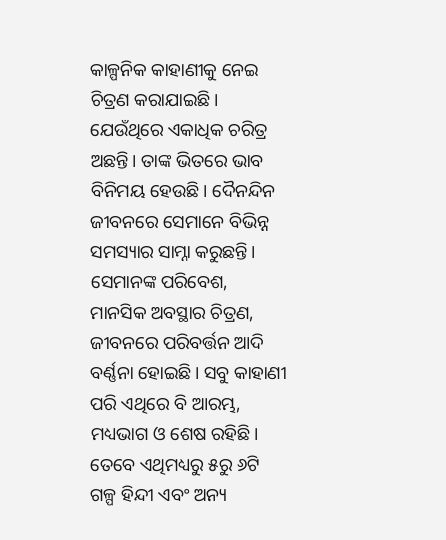କାଳ୍ପନିକ କାହାଣୀକୁ ନେଇ ଚିତ୍ରଣ କରାଯାଇଛି। ଯେଉଁଥିରେ ଏକାଧିକ ଚରିତ୍ର ଅଛନ୍ତି। ତାଙ୍କ ଭିତରେ ଭାବ ବିନିମୟ ହେଉଛି। ଦୈନନ୍ଦିନ ଜୀବନରେ ସେମାନେ ବିଭିନ୍ନ ସମସ୍ୟାର ସାମ୍ନା କରୁଛନ୍ତି। ସେମାନଙ୍କ ପରିବେଶ, ମାନସିକ ଅବସ୍ଥାର ଚିତ୍ରଣ, ଜୀବନରେ ପରିବର୍ତ୍ତନ ଆଦି ବର୍ଣ୍ଣନା ହୋଇଛି। ସବୁ କାହାଣୀ ପରି ଏଥିରେ ବି ଆରମ୍ଭ, ମଧ୍ୟଭାଗ ଓ ଶେଷ ରହିଛି। ତେବେ ଏଥିମଧ୍ୟରୁ ୫ରୁ ୬ଟି ଗଳ୍ପ ହିନ୍ଦୀ ଏବଂ ଅନ୍ୟ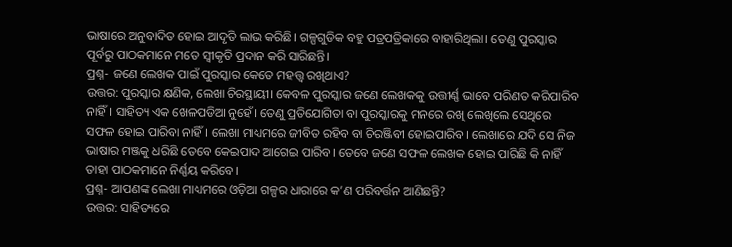ଭାଷାରେ ଅନୁବାଦିତ ହୋଇ ଆଦୃତି ଲାଭ କରିଛି। ଗଳ୍ପଗୁଡିକ ବହୁ ପତ୍ରପତ୍ରିକାରେ ବାହାରିଥିଲା। ତେଣୁ ପୁରସ୍କାର ପୂର୍ବରୁ ପାଠକମାନେ ମତେ ସ୍ବୀକୃତି ପ୍ରଦାନ କରି ସାରିଛନ୍ତି।
ପ୍ରଶ୍ନ- ଜଣେ ଲେଖକ ପାଇଁ ପୁରସ୍କାର କେତେ ମହତ୍ତ୍ୱ ରଖିଥାଏ?
ଉତ୍ତର: ପୁରସ୍କାର କ୍ଷଣିକ, ଲେଖା ଚିରସ୍ଥାୟୀ। କେବଳ ପୁରସ୍କାର ଜଣେ ଲେଖକକୁ ଉତ୍ତୀର୍ଣ୍ଣ ଭାବେ ପରିଣତ କରିପାରିବ ନାହିଁ। ସାହିତ୍ୟ ଏକ ଖେଳପଡିଆ ନୁହେଁ। ତେଣୁ ପ୍ରତିଯୋଗିତା ବା ପୁରସ୍କାରକୁ ମନରେ ରଖି ଲେଖିଲେ ସେଥିରେ ସଫଳ ହୋଇ ପାରିବା ନାହିଁ। ଲେଖା ମାଧ୍ୟମରେ ଜୀବିତ ରହିବ ବା ଚିରଞ୍ଜିବୀ ହୋଇପାରିବ। ଲେଖାରେ ଯଦି ସେ ନିଜ ଭାଷାର ମଞ୍ଜକୁ ଧରିଛି ତେବେ କେଇପାଦ ଆଗେଇ ପାରିବ। ତେବେ ଜଣେ ସଫଳ ଲେଖକ ହୋଇ ପାରିଛି କି ନାହିଁ ତାହା ପାଠକମାନେ ନିର୍ଣ୍ଣୟ କରିବେ।
ପ୍ରଶ୍ନ- ଆପଣଙ୍କ ଲେଖା ମାଧ୍ୟମରେ ଓଡ଼ିଆ ଗଳ୍ପର ଧାରାରେ କ’ଣ ପରିବର୍ତ୍ତନ ଆଣିଛନ୍ତି?
ଉତ୍ତର: ସାହିତ୍ୟରେ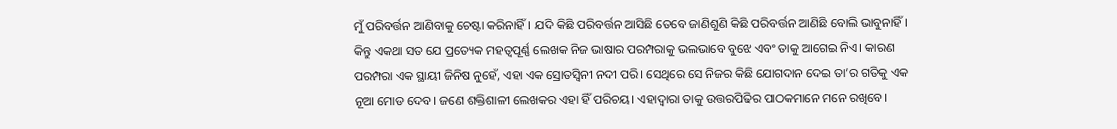ମୁଁ ପରିବର୍ତ୍ତନ ଆଣିବାକୁ ଚେଷ୍ଟା କରିନାହିଁ। ଯଦି କିଛି ପରିବର୍ତ୍ତନ ଆସିଛି ତେବେ ଜାଣିଶୁଣି କିଛି ପରିବର୍ତ୍ତନ ଆଣିଛି ବୋଲି ଭାବୁନାହିଁ। କିନ୍ତୁ ଏକଥା ସତ ଯେ ପ୍ରତ୍ୟେକ ମହତ୍ୱପୂର୍ଣ୍ଣ ଲେଖକ ନିଜ ଭାଷାର ପରମ୍ପରାକୁ ଭଲଭାବେ ବୁଝେ ଏବଂ ତାକୁ ଆଗେଇ ନିଏ। କାରଣ ପରମ୍ପରା ଏକ ସ୍ଥାୟୀ ଜିନିଷ ନୁହେଁ, ଏହା ଏକ ସ୍ରୋତସ୍ବିନୀ ନଦୀ ପରି। ସେଥିରେ ସେ ନିଜର କିଛି ଯୋଗଦାନ ଦେଇ ତା’ର ଗତିକୁ ଏକ ନୂଆ ମୋଡ ଦେବ। ଜଣେ ଶକ୍ତିଶାଳୀ ଲେଖକର ଏହା ହିଁ ପରିଚୟ। ଏହାଦ୍ୱାରା ତାକୁ ଉତ୍ତରପିଢିର ପାଠକମାନେ ମନେ ରଖିବେ।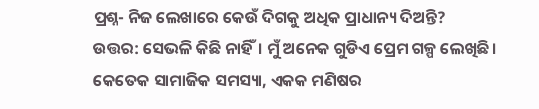ପ୍ରଶ୍ନ- ନିଜ ଲେଖାରେ କେଉଁ ଦିଗକୁ ଅଧିକ ପ୍ରାଧାନ୍ୟ ଦିଅନ୍ତି?
ଉତ୍ତର: ସେଭଳି କିଛି ନାହିଁ। ମୁଁ ଅନେକ ଗୁଡିଏ ପ୍ରେମ ଗଳ୍ପ ଲେଖିଛି। କେତେକ ସାମାଜିକ ସମସ୍ୟା, ଏକକ ମଣିଷର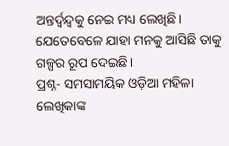ଅନ୍ତର୍ଦ୍ୱନ୍ଦ୍ୱକୁ ନେଇ ମଧ୍ୟ ଲେଖିଛି। ଯେତେବେଳେ ଯାହା ମନକୁ ଆସିଛି ତାକୁ ଗଳ୍ପର ରୂପ ଦେଇଛି।
ପ୍ରଶ୍ନ- ସମସାମୟିକ ଓଡ଼ିଆ ମହିଳା ଲେଖିକାଙ୍କ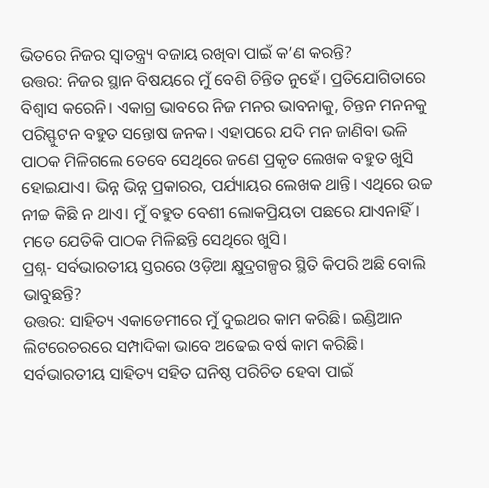ଭିତରେ ନିଜର ସ୍ବାତନ୍ତ୍ର୍ୟ ବଜାୟ ରଖିବା ପାଇଁ କ’ଣ କରନ୍ତି?
ଉତ୍ତର: ନିଜର ସ୍ଥାନ ବିଷୟରେ ମୁଁ ବେଶି ଚିନ୍ତିତ ନୁହେଁ। ପ୍ରତିଯୋଗିତାରେ ବିଶ୍ୱାସ କରେନି। ଏକାଗ୍ର ଭାବରେ ନିଜ ମନର ଭାବନାକୁ, ଚିନ୍ତନ ମନନକୁ ପରିସ୍ଫୁଟନ ବହୁତ ସନ୍ତୋଷ ଜନକ। ଏହାପରେ ଯଦି ମନ ଜାଣିବା ଭଳି ପାଠକ ମିଳିଗଲେ ତେବେ ସେଥିରେ ଜଣେ ପ୍ରକୃତ ଲେଖକ ବହୁତ ଖୁସି ହୋଇଯାଏ। ଭିନ୍ନ ଭିନ୍ନ ପ୍ରକାରର, ପର୍ଯ୍ୟାୟର ଲେଖକ ଥାନ୍ତି। ଏଥିରେ ଉଚ୍ଚ ନୀଚ୍ଚ କିଛି ନ ଥାଏ। ମୁଁ ବହୁତ ବେଶୀ ଲୋକପ୍ରିୟତା ପଛରେ ଯାଏନାହିଁ। ମତେ ଯେତିକି ପାଠକ ମିଳିଛନ୍ତି ସେଥିରେ ଖୁସି।
ପ୍ରଶ୍ନ- ସର୍ବଭାରତୀୟ ସ୍ତରରେ ଓଡ଼ିଆ କ୍ଷୁଦ୍ରଗଳ୍ପର ସ୍ଥିତି କିପରି ଅଛି ବୋଲି ଭାବୁଛନ୍ତି?
ଉତ୍ତର: ସାହିତ୍ୟ ଏକାଡେମୀରେ ମୁଁ ଦୁଇଥର କାମ କରିଛି। ଇଣ୍ଡିଆନ ଲିଟରେଚରରେ ସମ୍ପାଦିକା ଭାବେ ଅଢେଇ ବର୍ଷ କାମ କରିଛି। ସର୍ବଭାରତୀୟ ସାହିତ୍ୟ ସହିତ ଘନିଷ୍ଠ ପରିଚିତ ହେବା ପାଇଁ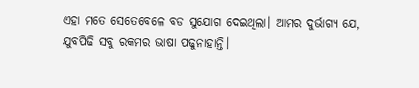ଏହା ମତେ ସେତେବେଳେ ବଡ ସୁଯୋଗ ଦେଇଥିଲା। ଆମର ଦୁର୍ଭାଗ୍ୟ ଯେ, ଯୁବପିଢି ସବୁ ରକମର ଭାଷା ପଢୁନାହାନ୍ତି।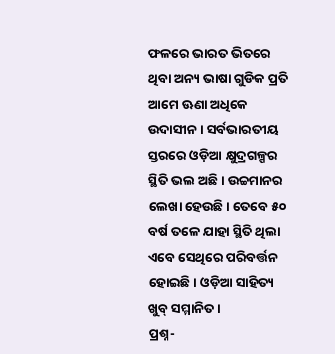ଫଳରେ ଭାରତ ଭିତରେ ଥିବା ଅନ୍ୟ ଭାଷା ଗୁଡିକ ପ୍ରତି ଆମେ ଊଣା ଅଧିକେ ଉଦାସୀନ। ସର୍ବଭାରତୀୟ ସ୍ତରରେ ଓଡ଼ିଆ କ୍ଷୁଦ୍ରଗଳ୍ପର ସ୍ଥିତି ଭଲ ଅଛି। ଉଚ୍ଚମାନର ଲେଖା ହେଉଛି। ତେବେ ୫୦ ବର୍ଷ ତଳେ ଯାହା ସ୍ଥିତି ଥିଲା ଏବେ ସେଥିରେ ପରିବର୍ତ୍ତନ ହୋଇଛି। ଓଡ଼ିଆ ସାହିତ୍ୟ ଖୁବ୍‌ ସମ୍ମାନିତ।
ପ୍ରଶ୍ନ-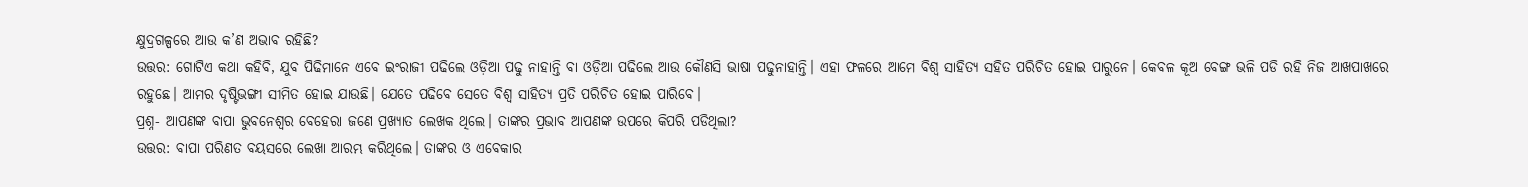କ୍ଷୁଦ୍ରଗଳ୍ପରେ ଆଉ କ’ଣ ଅଭାବ ରହିଛି?
ଉତ୍ତର: ଗୋଟିଏ କଥା କହିବି, ଯୁବ ପିଢିମାନେ ଏବେ ଇଂରାଜୀ ପଢିଲେ ଓଡ଼ିଆ ପଢୁ ନାହାନ୍ତି ବା ଓଡ଼ିଆ ପଢିଲେ ଆଉ କୌଣସି ଭାଷା ପଢୁନାହାନ୍ତି। ଏହା ଫଳରେ ଆମେ ବିଶ୍ୱ ସାହିତ୍ୟ ସହିତ ପରିଚିତ ହୋଇ ପାରୁନେ। କେବଳ କୂଅ ବେଙ୍ଗ ଭଳି ପଡି ରହି ନିଜ ଆଖପାଖରେ ରହୁଛେ। ଆମର ଦୃଷ୍ଟିଭଙ୍ଗୀ ସୀମିତ ହୋଇ ଯାଉଛି। ଯେତେ ପଢିବେ ସେତେ ବିଶ୍ୱ ସାହିତ୍ୟ ପ୍ରତି ପରିଚିତ ହୋଇ ପାରିବେ।
ପ୍ରଶ୍ନ- ଆପଣଙ୍କ ବାପା ଭୁବନେଶ୍ୱର ବେହେରା ଜଣେ ପ୍ରଖ୍ୟାତ ଲେଖକ ଥିଲେ। ତାଙ୍କର ପ୍ରଭାବ ଆପଣଙ୍କ ଉପରେ କିପରି ପଡିଥିଲା?
ଉତ୍ତର: ବାପା ପରିଣତ ବୟସରେ ଲେଖା ଆରମ୍ଭ କରିଥିଲେ। ତାଙ୍କର ଓ ଏବେକାର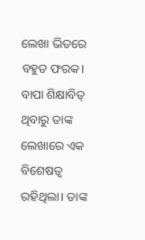ଲେଖା ଭିତରେ ବହୁତ ଫରକ। ବାପା ଶିକ୍ଷାବିତ୍‌ ଥିବାରୁ ତାଙ୍କ ଲେଖାରେ ଏକ ବିଶେଷତ୍ୱ ରହିଥିଲା। ତାଙ୍କ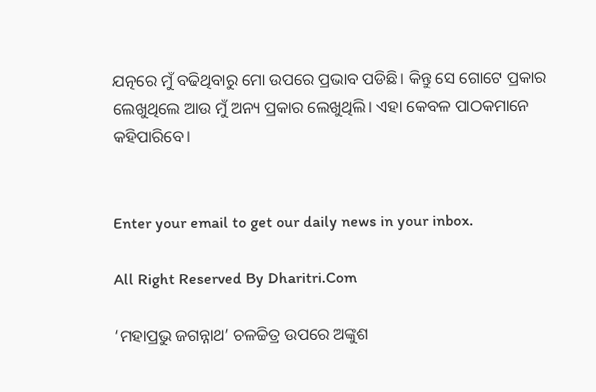ଯତ୍ନରେ ମୁଁ ବଢିଥିବାରୁ ମୋ ଉପରେ ପ୍ରଭାବ ପଡିଛି। କିନ୍ତୁ ସେ ଗୋଟେ ପ୍ରକାର ଲେଖୁଥିଲେ ଆଉ ମୁଁ ଅନ୍ୟ ପ୍ରକାର ଲେଖୁଥିଲି। ଏହା କେବଳ ପାଠକମାନେ କହିପାରିବେ।


Enter your email to get our daily news in your inbox.

All Right Reserved By Dharitri.Com

‘ମହାପ୍ରଭୁ ଜଗନ୍ନାଥ’ ଚଳଚ୍ଚିତ୍ର ଉପରେ ଅଙ୍କୁଶ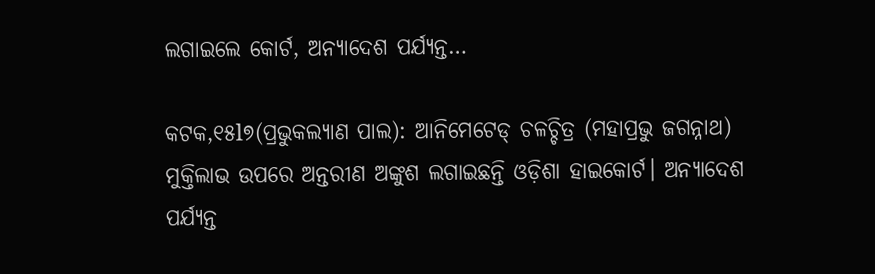ଲଗାଇଲେ କୋର୍ଟ, ଅନ୍ୟାଦେଶ ପର୍ଯ୍ୟନ୍ତ…

କଟକ,୧୫l୭(ପ୍ରଭୁକଲ୍ୟାଣ ପାଲ): ଆନିମେଟେଡ୍ ଚଳଚ୍ଚିତ୍ର (ମହାପ୍ରଭୁ ଜଗନ୍ନାଥ) ମୁକ୍ତିଲାଭ ଉପରେ ଅନ୍ତରୀଣ ଅଙ୍କୁଶ ଲଗାଇଛନ୍ତି ଓଡ଼ିଶା ହାଇକୋର୍ଟ। ଅନ୍ୟାଦେଶ ପର୍ଯ୍ୟନ୍ତ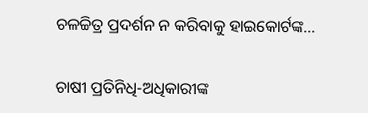ଚଳଚ୍ଚିତ୍ର ପ୍ରଦର୍ଶନ ନ କରିବାକୁ ହାଇକୋର୍ଟଙ୍କ…

ଚାଷୀ ପ୍ରତିନିଧି-ଅଧିକାରୀଙ୍କ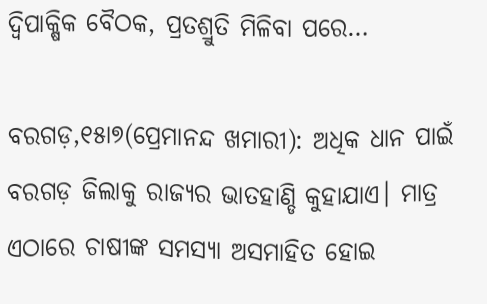ଦ୍ୱିପାକ୍ଷିକ ବୈଠକ, ପ୍ରତଶ୍ରୁତି ମିଳିବା ପରେ…

ବରଗଡ଼,୧୫ା୭(ପ୍ରେମାନନ୍ଦ ଖମାରୀ): ଅଧିକ ଧାନ ପାଇଁ ବରଗଡ଼ ଜିଲାକୁ ରାଜ୍ୟର ଭାତହାଣ୍ଡି କୁହାଯାଏ। ମାତ୍ର ଏଠାରେ ଚାଷୀଙ୍କ ସମସ୍ୟା ଅସମାହିତ ହୋଇ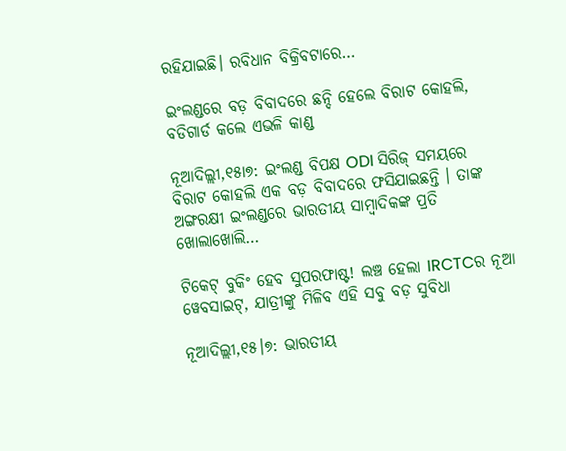ରହିଯାଇଛି। ରବିଧାନ ବିକ୍ରିବଟାରେ…

ଇଂଲଣ୍ଡରେ ବଡ଼ ବିବାଦରେ ଛନ୍ଦି ହେଲେ ବିରାଟ କୋହଲି, ବଡିଗାର୍ଡ କଲେ ଏଭଳି କାଣ୍ଡ

ନୂଆଦିଲ୍ଲୀ,୧୫ା୭: ଇଂଲଣ୍ଡ ବିପକ୍ଷ ODI ସିରିଜ୍ ସମୟରେ ବିରାଟ କୋହଲି ଏକ ବଡ଼ ବିବାଦରେ ଫସିଯାଇଛନ୍ତି । ତାଙ୍କ ଅଙ୍ଗରକ୍ଷୀ ଇଂଲଣ୍ଡରେ ଭାରତୀୟ ସାମ୍ବାଦିକଙ୍କ ପ୍ରତି ଖୋଲାଖୋଲି…

ଟିକେଟ୍ ବୁକିଂ ହେବ ସୁପରଫାଷ୍ଟ! ଲଞ୍ଚ ହେଲା IRCTCର ନୂଆ ୱେବସାଇଟ୍‌, ଯାତ୍ରୀଙ୍କୁ ମିଳିବ ଏହି ସବୁ ବଡ଼ ସୁବିଧା

ନୂଆଦିଲ୍ଲୀ,୧୫।୭: ଭାରତୀୟ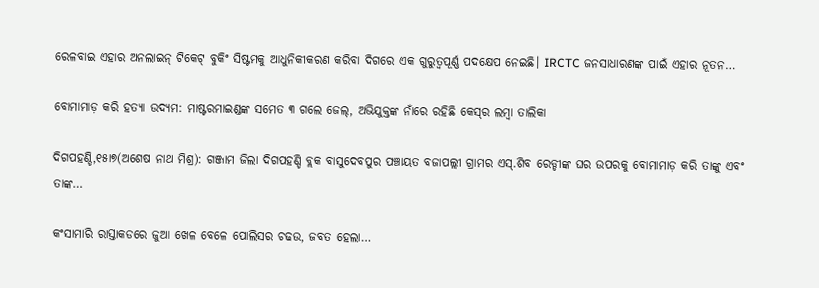ରେଳବାଇ ଏହାର ଅନଲାଇନ୍ ଟିକେଟ୍ ବୁକିଂ ସିଷ୍ଟମକୁ ଆଧୁନିକୀକରଣ କରିବା ଦିଗରେ ଏକ ଗୁରୁତ୍ୱପୂର୍ଣ୍ଣ ପଦକ୍ଷେପ ନେଇଛି। IRCTC ଜନସାଧାରଣଙ୍କ ପାଇଁ ଏହାର ନୂତନ…

ବୋମାମାଡ଼ କରି ହତ୍ୟା ଉଦ୍ୟମ: ମାଷ୍ଟରମାଇଣ୍ଡଙ୍କ ସମେତ ୩ ଗଲେ ଜେଲ୍‌, ଅଭିଯୁକ୍ତଙ୍କ ନାଁରେ ରହିଛି କେସ୍‌ର ଲମ୍ବା ତାଲିକା

ଦିଗପହଣ୍ଡି,୧୫ା୭(ଅଶେଷ ନାଥ ମିଶ୍ର): ଗଞ୍ଜାମ ଜିଲା ଦିଗପହଣ୍ଡି ବ୍ଲକ ବାସୁଦେବପୁର ପଞ୍ଚାୟତ ବଜାପଲ୍ଲୀ ଗ୍ରାମର ଏସ୍‌.ଶିବ ରେଡ୍ଡୀଙ୍କ ଘର ଉପରକୁ ବୋମାମାଡ଼ କରି ତାଙ୍କୁ ଏବଂ ତାଙ୍କ…

କଂସାମାରି ରାସ୍ତାକଡରେ ଜୁଆ ଖେଳ ବେଳେ ପୋଲିସର ଚଢଉ, ଜବତ ହେଲା…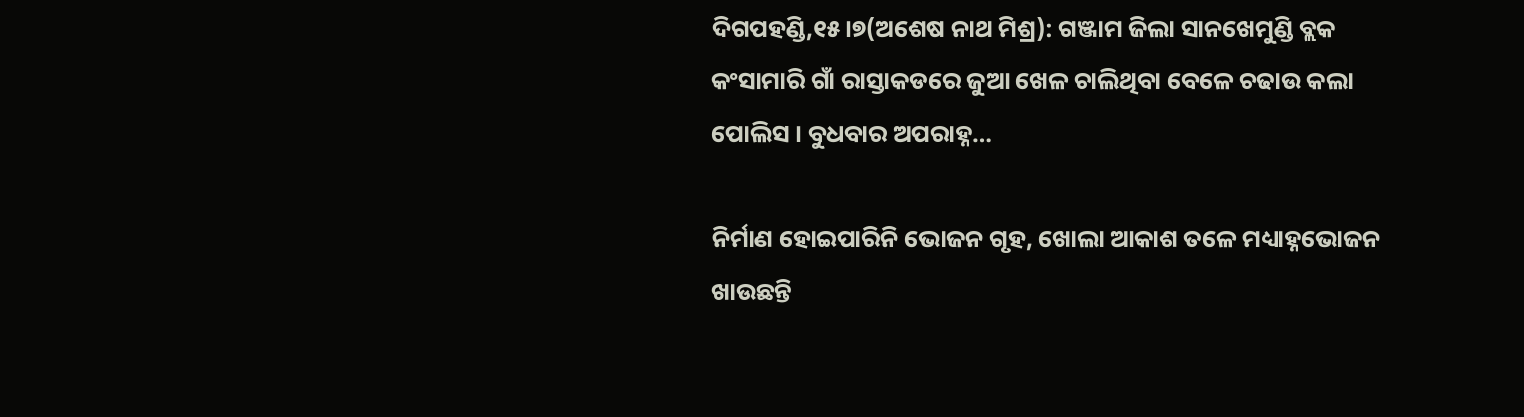ଦିଗପହଣ୍ଡି,୧୫।୭(ଅଶେଷ ନାଥ ମିଶ୍ର): ଗଞ୍ଜାମ ଜିଲା ସାନଖେମୁଣ୍ଡି ବ୍ଲକ କଂସାମାରି ଗାଁ ରାସ୍ତାକଡରେ ଜୁଆ ଖେଳ ଚାଲିଥିବା ବେଳେ ଚଢାଉ କଲା ପୋଲିସ । ବୁଧବାର ଅପରାହ୍ନ…

ନିର୍ମାଣ ହୋଇପାରିନି ଭୋଜନ ଗୃହ, ଖୋଲା ଆକାଶ ତଳେ ମଧ୍ୟାହ୍ନଭୋଜନ ଖାଉଛନ୍ତି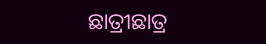ଛାତ୍ରୀଛାତ୍ର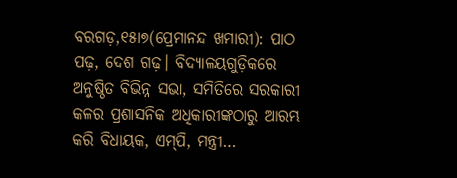ବରଗଡ଼,୧୫ା୭(ପ୍ରେମାନନ୍ଦ ଖମାରୀ): ପାଠ ପଢ଼, ଦେଶ ଗଢ଼। ବିଦ୍ୟାଳୟଗୁଡ଼ିକରେ ଅନୁଷ୍ଠିତ ବିଭିନ୍ନ ସଭା, ସମିତିରେ ସରକାରୀ କଳର ପ୍ରଶାସନିକ ଅଧିକାରୀଙ୍କଠାରୁ ଆରମ୍ଭ କରି ବିଧାୟକ, ଏମ୍‌ପି, ମନ୍ତ୍ରୀ…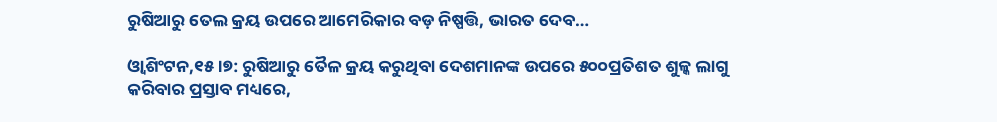ରୁଷିଆରୁ ତେଲ କ୍ରୟ ଉପରେ ଆମେରିକାର ବଡ଼ ନିଷ୍ପତ୍ତି, ଭାରତ ଦେବ…

ଓ୍ବାଶିଂଟନ,୧୫।୭: ରୁଷିଆରୁ ତୈଳ କ୍ରୟ କରୁଥିବା ଦେଶମାନଙ୍କ ଉପରେ ୫୦୦ପ୍ରତିଶତ ଶୁଳ୍କ ଲାଗୁ କରିବାର ପ୍ରସ୍ତାବ ମଧ୍ୟରେ,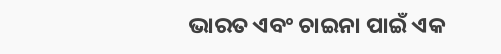ଭାରତ ଏବଂ ଚାଇନା ପାଇଁ ଏକ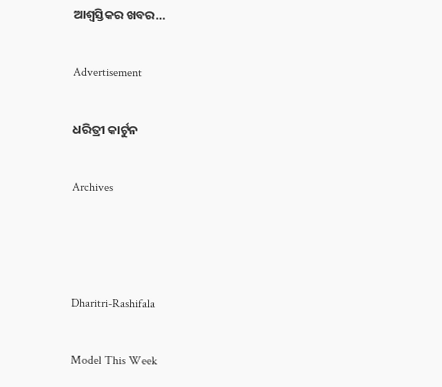ଆଶ୍ବସ୍ତିକର ଖବର…

Advertisement

ଧରିତ୍ରୀ କାର୍ଟୁନ

Archives



Dharitri-Rashifala

Model This Week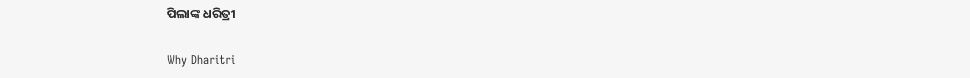ପିଲାଙ୍କ ଧରିତ୍ରୀ

Why Dharitri